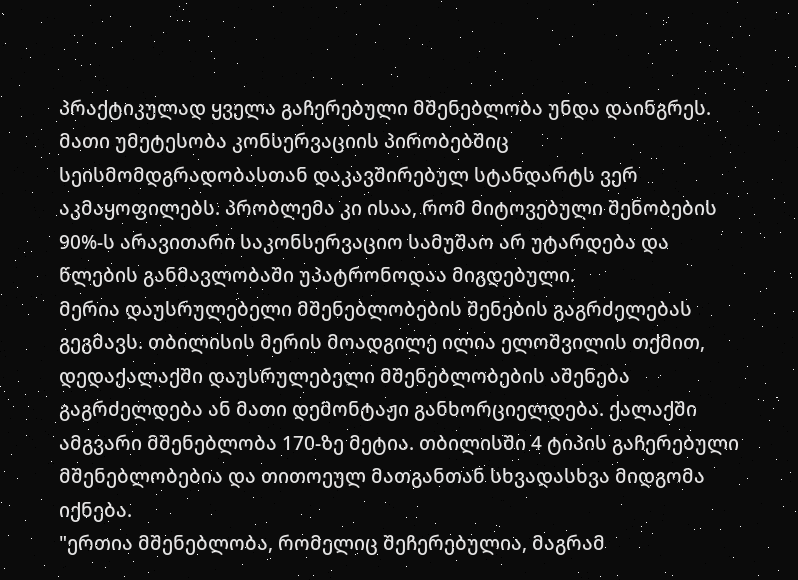პრაქტიკულად ყველა გაჩერებული მშენებლობა უნდა დაინგრეს. მათი უმეტესობა კონსერვაციის პირობებშიც სეისმომდგრადობასთან დაკავშირებულ სტანდარტს ვერ აკმაყოფილებს. პრობლემა კი ისაა, რომ მიტოვებული შენობების 90%-ს არავითარი საკონსერვაციო სამუშაო არ უტარდება და წლების განმავლობაში უპატრონოდაა მიგდებული.
მერია დაუსრულებელი მშენებლობების შენების გაგრძელებას გეგმავს. თბილისის მერის მოადგილე ილია ელოშვილის თქმით, დედაქალაქში დაუსრულებელი მშენებლობების აშენება გაგრძელდება ან მათი დემონტაჟი განხორციელდება. ქალაქში ამგვარი მშენებლობა 170-ზე მეტია. თბილისში 4 ტიპის გაჩერებული მშენებლობებია და თითოეულ მათგანთან სხვადასხვა მიდგომა იქნება.
"ერთია მშენებლობა, რომელიც შეჩერებულია, მაგრამ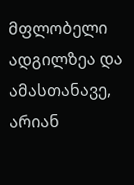მფლობელი ადგილზეა და ამასთანავე, არიან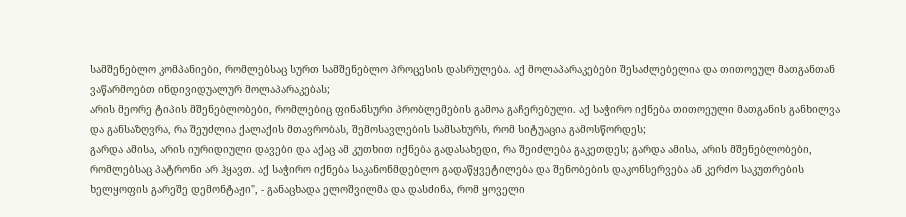სამშენებლო კომპანიები, რომლებსაც სურთ სამშენებლო პროცესის დასრულება. აქ მოლაპარაკებები შესაძლებელია და თითოეულ მათგანთან ვაწარმოებთ ინდივიდუალურ მოლაპარაკებას;
არის მეორე ტიპის მშენებლობები, რომლებიც ფინანსური პრობლემების გამოა გაჩერებული. აქ საჭირო იქნება თითოეული მათგანის განხილვა და განსაზღვრა, რა შეუძლია ქალაქის მთავრობას, შემოსავლების სამსახურს, რომ სიტუაცია გამოსწორდეს;
გარდა ამისა, არის იურიდიული დავები და აქაც ამ კუთხით იქნება გადასახედი, რა შეიძლება გაკეთდეს; გარდა ამისა, არის მშენებლობები, რომლებსაც პატრონი არ ჰყავთ. აქ საჭირო იქნება საკანონმდებლო გადაწყვეტილება და შენობების დაკონსერვება ან კერძო საკუთრების ხელყოფის გარეშე დემონტაჟი", - განაცხადა ელოშვილმა და დასძინა, რომ ყოველი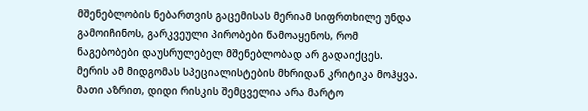მშენებლობის ნებართვის გაცემისას მერიამ სიფრთხილე უნდა გამოიჩინოს, გარკვეული პირობები წამოაყენოს, რომ ნაგებობები დაუსრულებელ მშენებლობად არ გადაიქცეს.
მერის ამ მიდგომას სპეციალისტების მხრიდან კრიტიკა მოჰყვა. მათი აზრით, დიდი რისკის შემცველია არა მარტო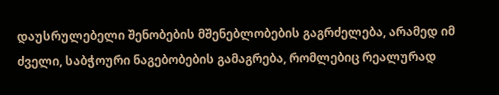დაუსრულებელი შენობების მშენებლობების გაგრძელება, არამედ იმ ძველი, საბჭოური ნაგებობების გამაგრება, რომლებიც რეალურად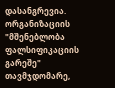დასანგრევია.
ორგანიზაციის "მშენებლობა ფალსიფიკაციის გარეშე" თავმჯდომარე,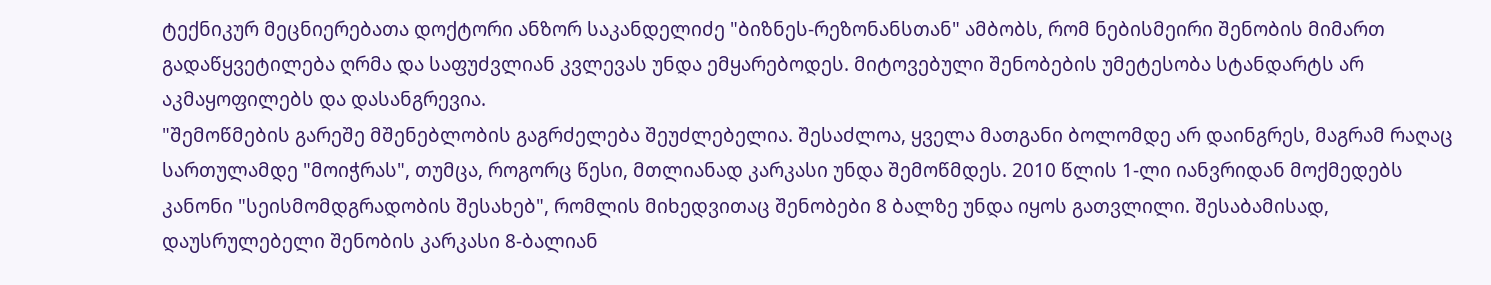ტექნიკურ მეცნიერებათა დოქტორი ანზორ საკანდელიძე "ბიზნეს-რეზონანსთან" ამბობს, რომ ნებისმეირი შენობის მიმართ გადაწყვეტილება ღრმა და საფუძვლიან კვლევას უნდა ემყარებოდეს. მიტოვებული შენობების უმეტესობა სტანდარტს არ აკმაყოფილებს და დასანგრევია.
"შემოწმების გარეშე მშენებლობის გაგრძელება შეუძლებელია. შესაძლოა, ყველა მათგანი ბოლომდე არ დაინგრეს, მაგრამ რაღაც სართულამდე "მოიჭრას", თუმცა, როგორც წესი, მთლიანად კარკასი უნდა შემოწმდეს. 2010 წლის 1-ლი იანვრიდან მოქმედებს კანონი "სეისმომდგრადობის შესახებ", რომლის მიხედვითაც შენობები 8 ბალზე უნდა იყოს გათვლილი. შესაბამისად, დაუსრულებელი შენობის კარკასი 8-ბალიან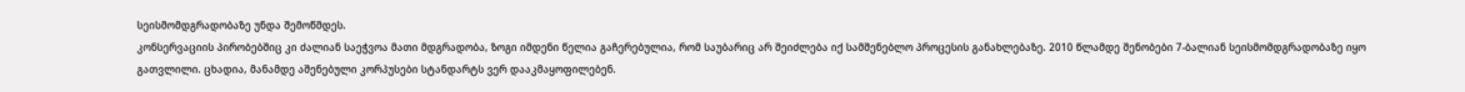სეისმომდგრადობაზე უნდა შემოწმდეს.
კონსერვაციის პირობებშიც კი ძალიან საეჭვოა მათი მდგრადობა, ზოგი იმდენი წელია გაჩერებულია, რომ საუბარიც არ შეიძლება იქ სამშენებლო პროცესის განახლებაზე. 2010 წლამდე შენობები 7-ბალიან სეისმომდგრადობაზე იყო გათვლილი. ცხადია, მანამდე აშენებული კორპუსები სტანდარტს ვერ დააკმაყოფილებენ.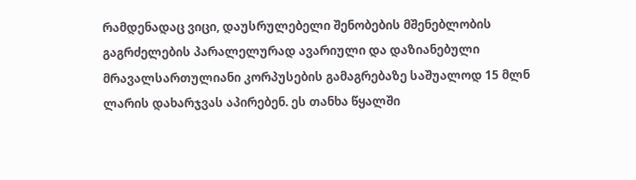რამდენადაც ვიცი, დაუსრულებელი შენობების მშენებლობის გაგრძელების პარალელურად ავარიული და დაზიანებული მრავალსართულიანი კორპუსების გამაგრებაზე საშუალოდ 15 მლნ ლარის დახარჯვას აპირებენ. ეს თანხა წყალში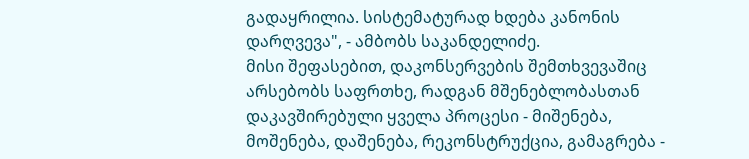გადაყრილია. სისტემატურად ხდება კანონის დარღვევა", - ამბობს საკანდელიძე.
მისი შეფასებით, დაკონსერვების შემთხვევაშიც არსებობს საფრთხე, რადგან მშენებლობასთან დაკავშირებული ყველა პროცესი - მიშენება, მოშენება, დაშენება, რეკონსტრუქცია, გამაგრება -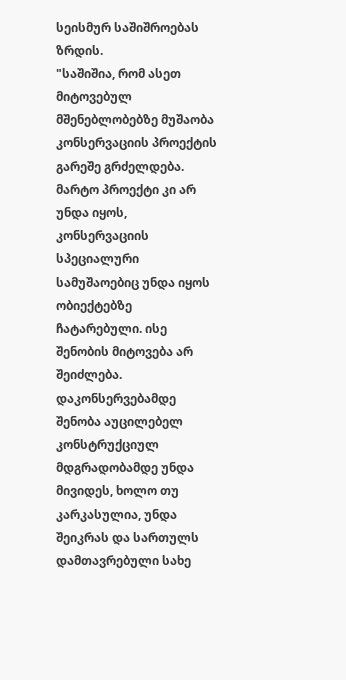სეისმურ საშიშროებას ზრდის.
"საშიშია, რომ ასეთ მიტოვებულ მშენებლობებზე მუშაობა კონსერვაციის პროექტის გარეშე გრძელდება. მარტო პროექტი კი არ უნდა იყოს, კონსერვაციის სპეციალური სამუშაოებიც უნდა იყოს ობიექტებზე ჩატარებული. ისე შენობის მიტოვება არ შეიძლება. დაკონსერვებამდე შენობა აუცილებელ კონსტრუქციულ მდგრადობამდე უნდა მივიდეს, ხოლო თუ კარკასულია, უნდა შეიკრას და სართულს დამთავრებული სახე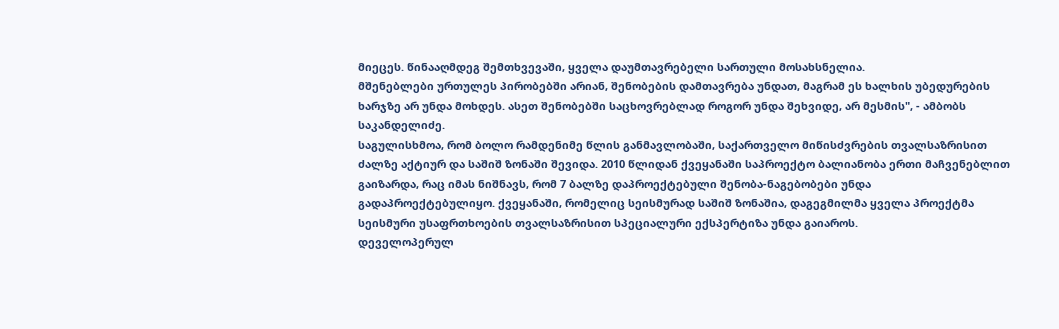მიეცეს. წინააღმდეგ შემთხვევაში, ყველა დაუმთავრებელი სართული მოსახსნელია.
მშენებლები ურთულეს პირობებში არიან, შენობების დამთავრება უნდათ, მაგრამ ეს ხალხის უბედურების ხარჯზე არ უნდა მოხდეს. ასეთ შენობებში საცხოვრებლად როგორ უნდა შეხვიდე, არ მესმის", - ამბობს საკანდელიძე.
საგულისხმოა, რომ ბოლო რამდენიმე წლის განმავლობაში, საქართველო მიწისძვრების თვალსაზრისით ძალზე აქტიურ და საშიშ ზონაში შევიდა. 2010 წლიდან ქვეყანაში საპროექტო ბალიანობა ერთი მაჩვენებლით გაიზარდა, რაც იმას ნიშნავს, რომ 7 ბალზე დაპროექტებული შენობა-ნაგებობები უნდა გადაპროექტებულიყო. ქვეყანაში, რომელიც სეისმურად საშიშ ზონაშია, დაგეგმილმა ყველა პროექტმა სეისმური უსაფრთხოების თვალსაზრისით სპეციალური ექსპერტიზა უნდა გაიაროს.
დეველოპერულ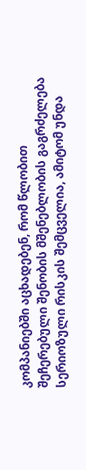კომპანიებში აცხადებენ, რომ წლობით შეჩერებული შენობის მშენებლობის გაგრძელება სერიოზული რისკის შემცველია, ამიტომ უნდა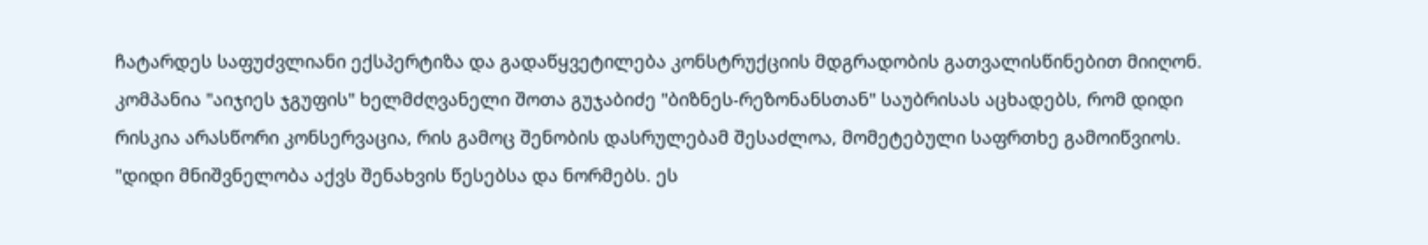ჩატარდეს საფუძვლიანი ექსპერტიზა და გადაწყვეტილება კონსტრუქციის მდგრადობის გათვალისწინებით მიიღონ.
კომპანია "აიჯიეს ჯგუფის" ხელმძღვანელი შოთა გუჯაბიძე "ბიზნეს-რეზონანსთან" საუბრისას აცხადებს, რომ დიდი რისკია არასწორი კონსერვაცია, რის გამოც შენობის დასრულებამ შესაძლოა, მომეტებული საფრთხე გამოიწვიოს.
"დიდი მნიშვნელობა აქვს შენახვის წესებსა და ნორმებს. ეს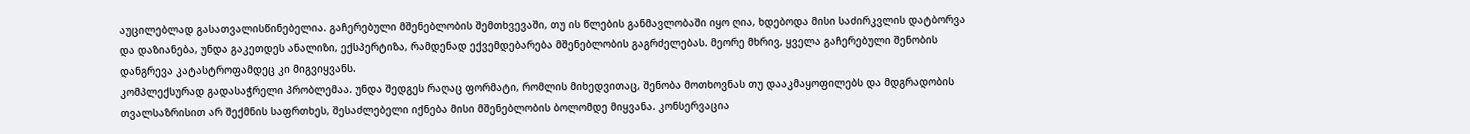აუცილებლად გასათვალისწინებელია. გაჩერებული მშენებლობის შემთხვევაში, თუ ის წლების განმავლობაში იყო ღია, ხდებოდა მისი საძირკვლის დატბორვა და დაზიანება, უნდა გაკეთდეს ანალიზი, ექსპერტიზა, რამდენად ექვემდებარება მშენებლობის გაგრძელებას. მეორე მხრივ, ყველა გაჩერებული შენობის დანგრევა კატასტროფამდეც კი მიგვიყვანს.
კომპლექსურად გადასაჭრელი პრობლემაა. უნდა შედგეს რაღაც ფორმატი, რომლის მიხედვითაც, შენობა მოთხოვნას თუ დააკმაყოფილებს და მდგრადობის თვალსაზრისით არ შექმნის საფრთხეს, შესაძლებელი იქნება მისი მშენებლობის ბოლომდე მიყვანა. კონსერვაცია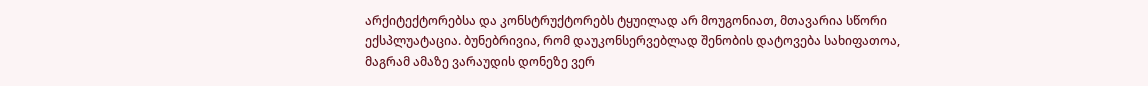არქიტექტორებსა და კონსტრუქტორებს ტყუილად არ მოუგონიათ, მთავარია სწორი ექსპლუატაცია. ბუნებრივია, რომ დაუკონსერვებლად შენობის დატოვება სახიფათოა, მაგრამ ამაზე ვარაუდის დონეზე ვერ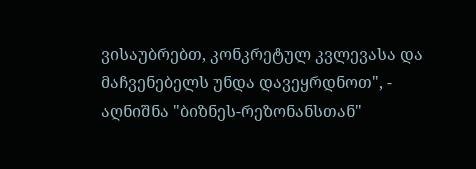ვისაუბრებთ, კონკრეტულ კვლევასა და მაჩვენებელს უნდა დავეყრდნოთ", - აღნიშნა "ბიზნეს-რეზონანსთან"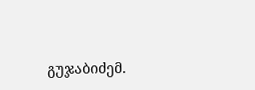გუჯაბიძემ.